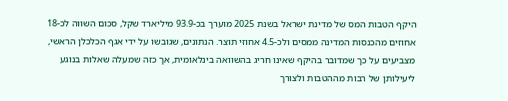היקף הטבות המס של מדינת ישראל בשנת 2025 מוערך בכ-93.9 מיליארד שקל, סכום השווה לכ-18 אחוזים מהכנסות המדינה ממסים ולכ-4.5 אחוזי תוצר. הנתונים, שגובשו על ידי אגף הכלכלן הראשי, מצביעים על כך שמדובר בהיקף שאינו חריג בהשוואה בינלאומית, אך כזה שמעלה שאלות בנוגע ליעילותן של רבות מההטבות ולצורך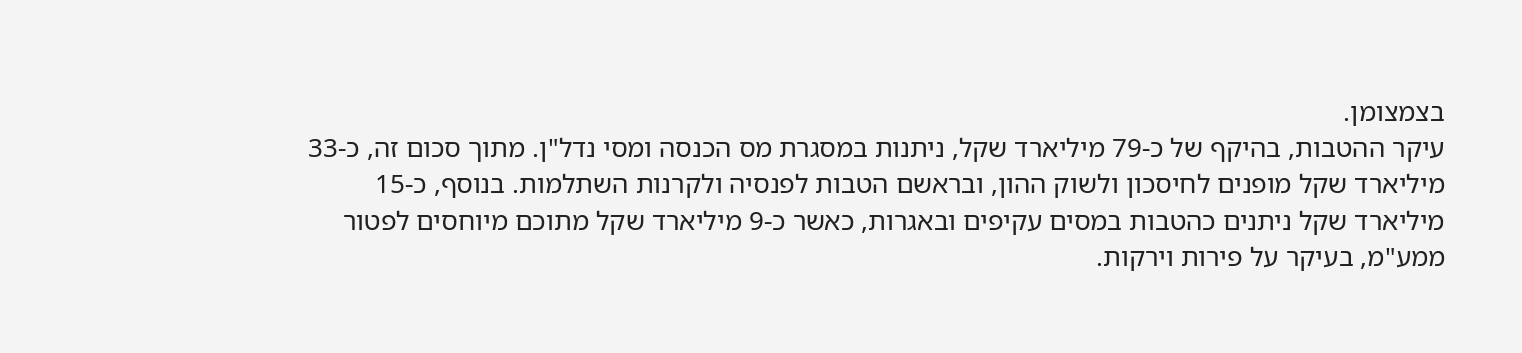בצמצומן.
עיקר ההטבות, בהיקף של כ-79 מיליארד שקל, ניתנות במסגרת מס הכנסה ומסי נדל"ן. מתוך סכום זה, כ-33 מיליארד שקל מופנים לחיסכון ולשוק ההון, ובראשם הטבות לפנסיה ולקרנות השתלמות. בנוסף, כ-15 מיליארד שקל ניתנים כהטבות במסים עקיפים ובאגרות, כאשר כ-9 מיליארד שקל מתוכם מיוחסים לפטור ממע"מ, בעיקר על פירות וירקות.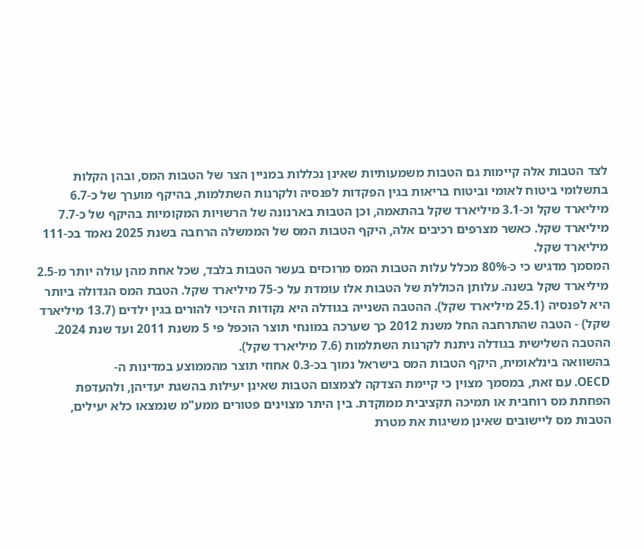לצד הטבות אלה קיימות גם הטבות משמעותיות שאינן נכללות במניין הצר של הטבות המס, ובהן הקלות בתשלומי ביטוח לאומי וביטוח בריאות בגין הפקדות לפנסיה ולקרנות השתלמות, בהיקף מוערך של כ-6.7 מיליארד שקל וכ-3.1 מיליארד שקל בהתאמה, וכן הטבות בארנונה של הרשויות המקומיות בהיקף של כ-7.7 מיליארד שקל. כאשר מצרפים רכיבים אלה, היקף הטבות המס של הממשלה הרחבה בשנת 2025 נאמד בכ-111 מיליארד שקל.
המסמך מדגיש כי כ-80% מכלל עלות הטבות המס מרוכזים בעשר הטבות בלבד, שכל אחת מהן עולה יותר מ-2.5 מיליארד שקל בשנה. עלותן הכוללת של הטבות אלו עומדת על כ-75 מיליארד שקל. הטבת המס הגדולה ביותר היא לפנסיה (25.1 מיליארד שקל). ההטבה השנייה בגודלה היא נקודות הזיכוי להורים בגין ילדים (13.7 מיליארד שקל) - הטבה שהתרחבה החל משנת 2012 כך שערכה במונחי תוצר הוכפל פי 5 משנת 2011 ועד שנת 2024. ההטבה השלישית בגודלה ניתנת לקרנות השתלמות (7.6 מיליארד שקל).
בהשוואה בינלאומית, היקף הטבות המס בישראל נמוך בכ-0.3 אחוזי תוצר מהממוצע במדינות ה-
OECD. עם זאת, במסמך מצוין כי קיימת הצדקה לצמצום הטבות שאינן יעילות בהשגת יעדיהן, ולהעדפת הפחתת מס רוחבית או תמיכה תקציבית ממוקדת. בין היתר מצוינים פטורים ממע"מ שנמצאו כלא יעילים, הטבות מס ליישובים שאינן משיגות את מטרת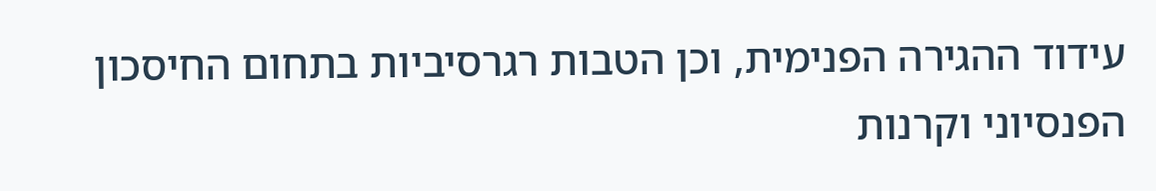עידוד ההגירה הפנימית, וכן הטבות רגרסיביות בתחום החיסכון הפנסיוני וקרנות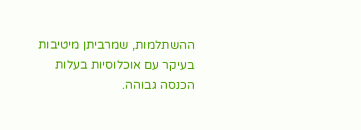ההשתלמות, שמרביתן מיטיבות בעיקר עם אוכלוסיות בעלות הכנסה גבוהה.